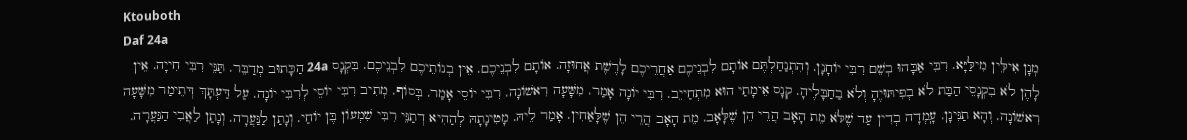Ktouboth
Daf 24a
מְנָן אִילֵּין מִילַּיָּא. רִבִּי אַבָּהוּ בְשֵׁם רִבִּי יוֹחָנָן. וְהִתְנַחַלְתֶּם אוֹתָם לִבְנֵיכֶם אַחֲרֵיכֶם לָרֶשֶׁת אֲחוּזָה. אוֹתָם לִבְנֵיכֶם. אֵין בְנוֹתֵיכֶם לִבְנֵיכֶם. בִּקְנָס 24a הַכָּתוּב מְדַבֵּר. תַּנֵּי רִבִּי חִייָה. אֵין לָהֶן לֹא בִקְנָסֵי הַבַּת לֹא בְפִיתּוּיֶהָ וְלֹא בַחַבָּלֶיהָ. קְנָס אֵימָתַי הוּא מִתְחַייֵב. רִבִּי יוֹנָה אָמַר. מִשָּׁעָה רִאשׁוֹנָה. רִבִּי יוֹסֵי אָמַר. בְּסוֹף. מְתִיב רִבִּי יוֹסֵי לְרִבִּי יוֹנָה. עַל דַּעְתָּךְ דְּתֵימַר מִשָּׁעָה רִאשׁוֹנָה. וְהָא תַנִּינָן. עָֽמְדָה בְדִין עַד שֶׁלֹּא מֵת הָאָב הֲרֵי הֵן שֶׁלָּאָב. מֵת הָאָב הֲרֵי הֵן שֶׁלָּאַחִין. אָמַר לֵיהּ. מָטִינָתָהּ לְהַהִיא דְתַנֵּי רִבִּי שִׁמְעוֹן בֶּן יוֹחַי. וְנָתַן לַנַּעֲרָה. וְנָתַן לַאֲבִי הַנַּעֲרָה.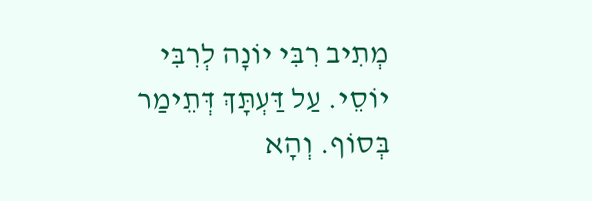מְתִיב רִבִּי יוֹנָה לְרִבִּי יוֹסֵי. עַל דַּעְתָּךְ דְּתֵימַר בְּסוֹף. וְהָא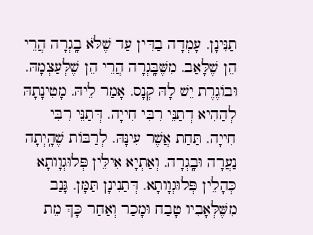תַנִּינָן. עָמְדָה בַדִּין עַד שֶׁלֹּא בָֽגְרָה הֲרֵי הֵן שֶׁלָּאַב. מִשֶּׁבָּֽגְרָה הֲרֵי הֵן שֶׁלְּעַצְמָהּ. וּבוֹגֶרֶת יֵשׁ לָהּ קְנָס. אָמַר לֵיהּ. מָטִינָתָהּ לְהַהִיא דְתַנֵּי רִבִּי חִייָה. דְּתַנֵּי רִבִּי חִייָה. תַּחַת אֲשֶׁר עִינָּהּ. לְרַבּוֹת שֶׁהָֽיְתָה נַעֲרָה וּבָֽגְרָה. וְאַתְיָא אִילֵּין פְּלוּגְוָותָא כְּהָלֵין פְּלוּגְוָותָא. דְּתַנִינָן תַּמָּן. גָּנַב מִשֶּׁלְּאָבִיו טָבַח וּמָכַר וְאַחַר כָּךְ מֵת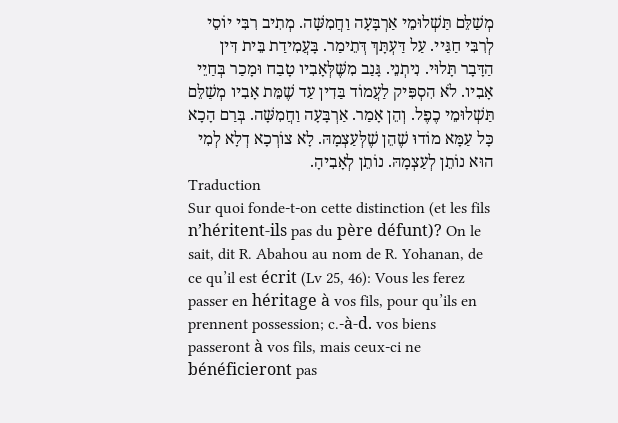מְשַׁלֵּם תַּשְׁלוּמֵי אַרְבָּעָה וַחֲמִשָּׁה. מְתִיב רִבִּי יוֹסֵי לְרִבִּי חַגַּיי. עַל דַּעְתָּךְ דְּתֵימַר. בָּעֲמִידַת בֵּית דִּין הַדָּבָר תָּלוּי. נִיתְנֵי. גָּנַב מִשֶּׁלְּאָבִיו טָבַח וּמָכַר בְּחַיֵי אָבִיו. לֹא הִסְפִּיק לַעֲמוֹד בַּדִין עַד שֶׁמֵּת אָבִיו מְשַׁלֵּם תַּשְׁלוּמֵי כֶפֶל. וְהֵן אָמַר. אַרְבָּעָה וַחֲמִשָּׁה. בְּרַם הָכָא כָּל עַמָּא מוֹדוּ שֶׁהֵן שֶׁלְּעַצְמָהּ. לָא צוֹרְכָא דְלָא לְמִי הוּא נוֹתֵן לְעַצְמָהּ. נוֹתֵן לְאָבִיהָ.
Traduction
Sur quoi fonde-t-on cette distinction (et les fils n’héritent-ils pas du père défunt)? On le sait, dit R. Abahou au nom de R. Yohanan, de ce qu’il est écrit (Lv 25, 46): Vous les ferez passer en héritage à vos fils, pour qu’ils en prennent possession; c.-à-d. vos biens passeront à vos fils, mais ceux-ci ne bénéficieront pas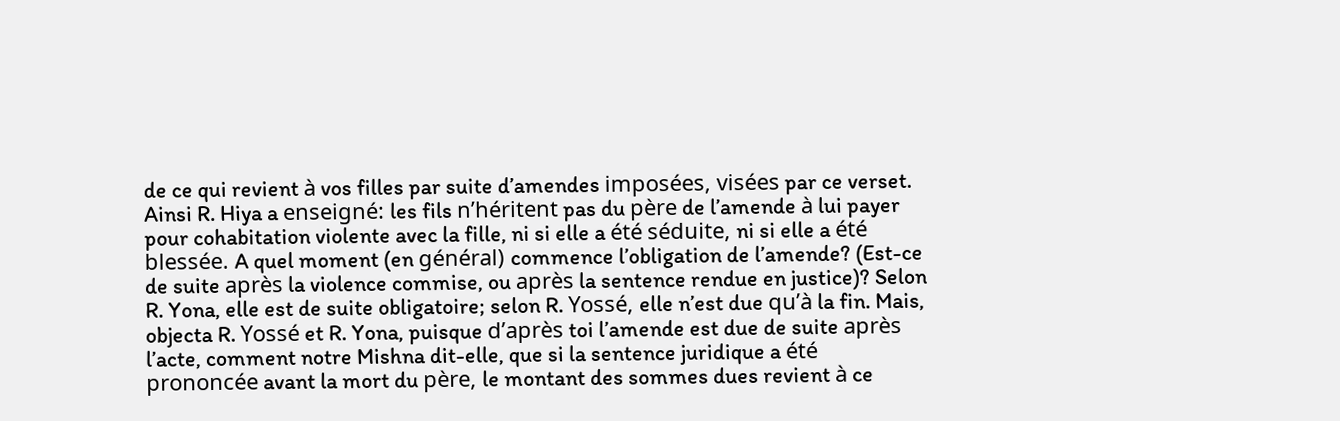de ce qui revient à vos filles par suite d’amendes imposées, visées par ce verset. Ainsi R. Hiya a enseigné: les fils n’héritent pas du père de l’amende à lui payer pour cohabitation violente avec la fille, ni si elle a été séduite, ni si elle a été blessée. A quel moment (en général) commence l’obligation de l’amende? (Est-ce de suite après la violence commise, ou après la sentence rendue en justice)? Selon R. Yona, elle est de suite obligatoire; selon R. Yossé, elle n’est due qu’à la fin. Mais, objecta R. Yossé et R. Yona, puisque d’après toi l’amende est due de suite après l’acte, comment notre Mishna dit-elle, que si la sentence juridique a été prononcée avant la mort du père, le montant des sommes dues revient à ce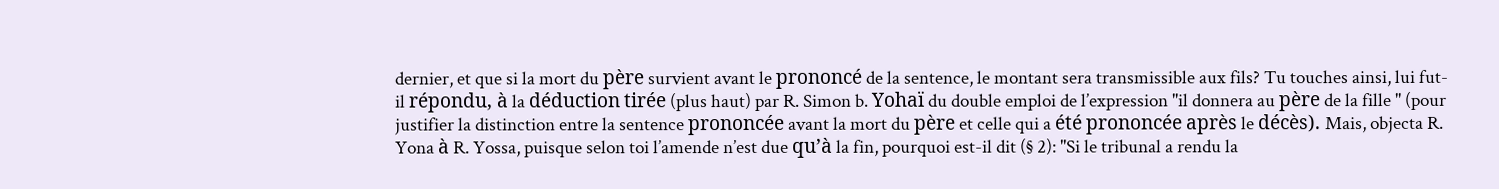dernier, et que si la mort du père survient avant le prononcé de la sentence, le montant sera transmissible aux fils? Tu touches ainsi, lui fut-il répondu, à la déduction tirée (plus haut) par R. Simon b. Yohaï du double emploi de l’expression ''il donnera au père de la fille '' (pour justifier la distinction entre la sentence prononcée avant la mort du père et celle qui a été prononcée après le décès). Mais, objecta R. Yona à R. Yossa, puisque selon toi l’amende n’est due qu’à la fin, pourquoi est-il dit (§ 2): ''Si le tribunal a rendu la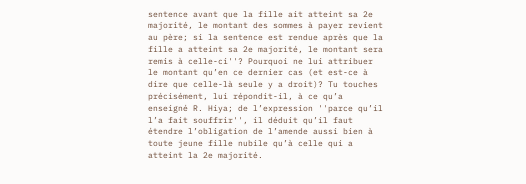sentence avant que la fille ait atteint sa 2e majorité, le montant des sommes à payer revient au père; si la sentence est rendue après que la fille a atteint sa 2e majorité, le montant sera remis à celle-ci''? Pourquoi ne lui attribuer le montant qu’en ce dernier cas (et est-ce à dire que celle-là seule y a droit)? Tu touches précisément, lui répondit-il, à ce qu’a enseigné R. Hiya; de l’expression ''parce qu’il l’a fait souffrir'', il déduit qu’il faut étendre l’obligation de l’amende aussi bien à toute jeune fille nubile qu’à celle qui a atteint la 2e majorité.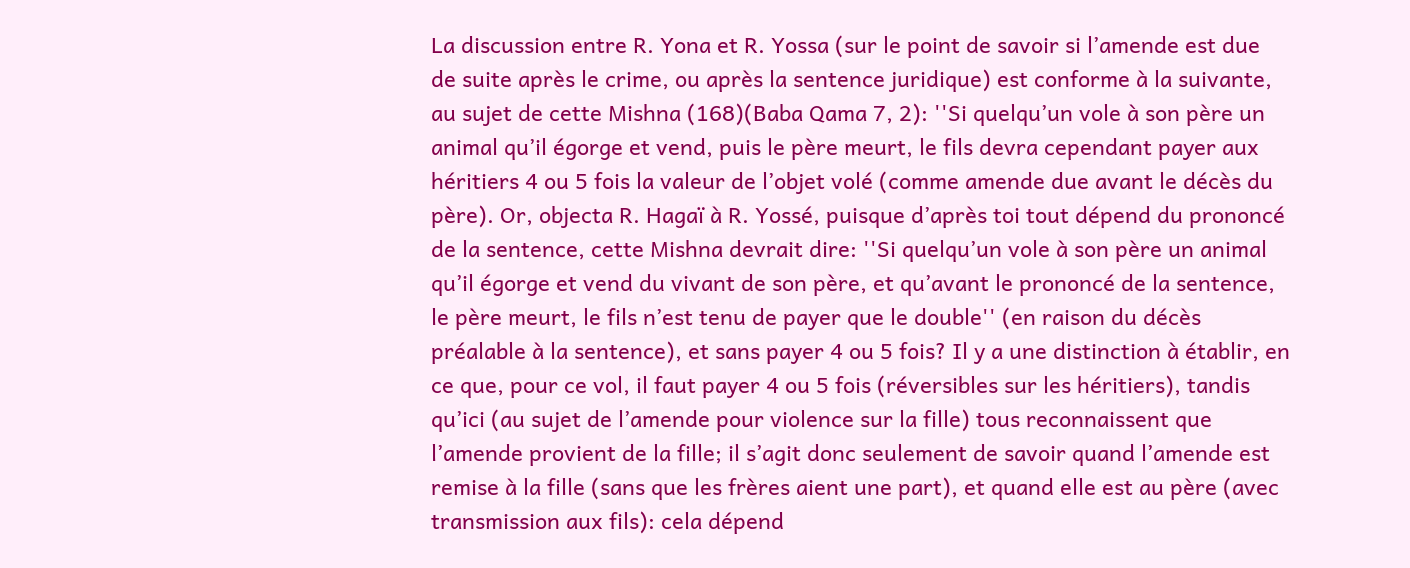La discussion entre R. Yona et R. Yossa (sur le point de savoir si l’amende est due de suite après le crime, ou après la sentence juridique) est conforme à la suivante, au sujet de cette Mishna (168)(Baba Qama 7, 2): ''Si quelqu’un vole à son père un animal qu’il égorge et vend, puis le père meurt, le fils devra cependant payer aux héritiers 4 ou 5 fois la valeur de l’objet volé (comme amende due avant le décès du père). Or, objecta R. Hagaï à R. Yossé, puisque d’après toi tout dépend du prononcé de la sentence, cette Mishna devrait dire: ''Si quelqu’un vole à son père un animal qu’il égorge et vend du vivant de son père, et qu’avant le prononcé de la sentence, le père meurt, le fils n’est tenu de payer que le double'' (en raison du décès préalable à la sentence), et sans payer 4 ou 5 fois? Il y a une distinction à établir, en ce que, pour ce vol, il faut payer 4 ou 5 fois (réversibles sur les héritiers), tandis qu’ici (au sujet de l’amende pour violence sur la fille) tous reconnaissent que l’amende provient de la fille; il s’agit donc seulement de savoir quand l’amende est remise à la fille (sans que les frères aient une part), et quand elle est au père (avec transmission aux fils): cela dépend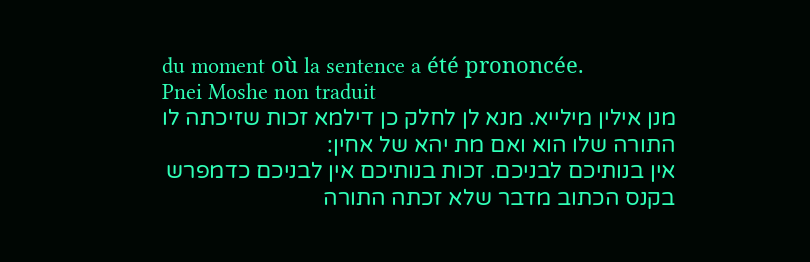du moment où la sentence a été prononcée.
Pnei Moshe non traduit
מנן אילין מילייא. מנא לן לחלק כן דילמא זכות שזיכתה לו התורה שלו הוא ואם מת יהא של אחין:
אין בנותיכם לבניכם. זכות בנותיכם אין לבניכם כדמפרש בקנס הכתוב מדבר שלא זכתה התורה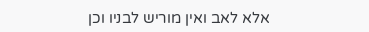אלא לאב ואין מוריש לבניו וכן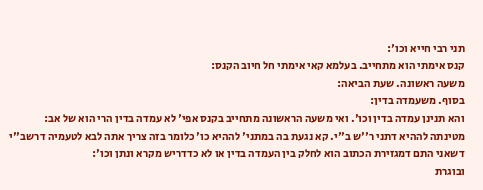תני רבי חייא וכו':
קנס אימתי הוא מתחייב. בעלמא קאי אימתי חל חיוב הקנס:
משעה ראשונה. שעת הביאה:
בסוף. משעמדה בדין:
והא תנינן עמדה בדין וכו'. ואי משעה הראשונה מתחייב בקנס אפי' לא עמדה בדין הרי הוא של אב:
מטינתה לההיא דתני ר''ש ב''י. קא נגעת בה במתני' לההיא כו' כלומר בזה צריך אתה לבא לטעמיה דרשב''י דשאני התם דמגזירת הכתוב הוא לחלק בין העמדה בדין או לא כדדריש מקרא ונתן וכו':
ובוגרת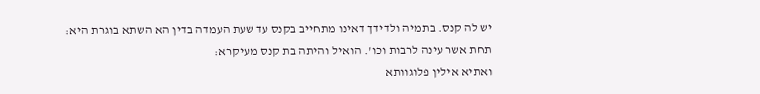יש לה קנס. בתמיה ולדידך דאינו מתחייב בקנס עד שעת העמדה בדין הא השתא בוגרת היא:
תחת אשר עינה לרבות וכו'. הואיל והיתה בת קנס מעיקרא:
ואתיא אילין פלוגוותא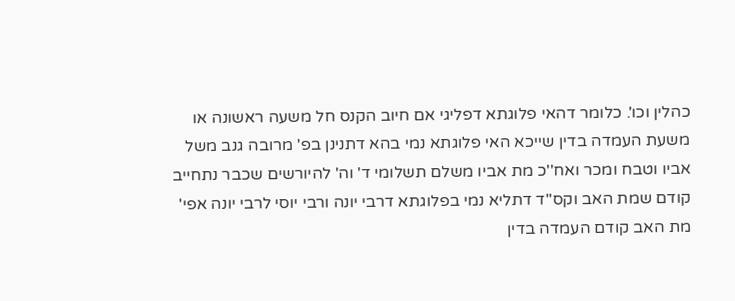כהלין וכו'. כלומר דהאי פלוגתא דפליגי אם חיוב הקנס חל משעה ראשונה או משעת העמדה בדין שייכא האי פלוגתא נמי בהא דתנינן בפ' מרובה גנב משל אביו וטבח ומכר ואח''כ מת אביו משלם תשלומי ד' וה' להיורשים שכבר נתחייב קודם שמת האב וקס''ד דתליא נמי בפלוגתא דרבי יונה ורבי יוסי לרבי יונה אפי' מת האב קודם העמדה בדין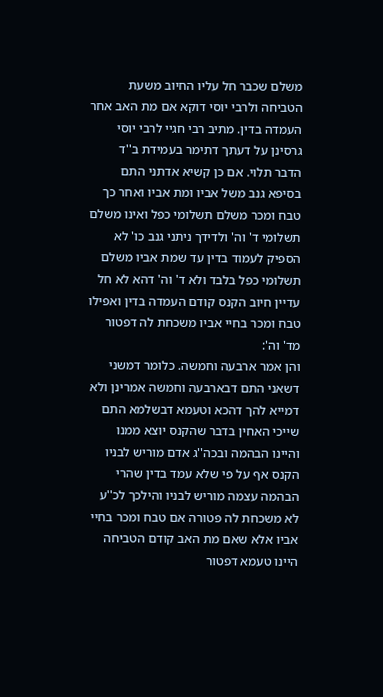משלם שכבר חל עליו החיוב משעת הטביחה ולרבי יוסי דוקא אם מת האב אחר העמדה בדין. מתיב רבי חגיי לרבי יוסי גרסינן על דעתך דתימר בעמידת ב''ד הדבר תלוי. אם כן קשיא אדתני התם בסיפא גנב משל אביו ומת אביו ואחר כך טבח ומכר משלם תשלומי כפל ואינו משלם תשלומי ד' וה' ולדידך ניתני גנב כו' לא הספיק לעמוד בדין עד שמת אביו משלם תשלומי כפל בלבד ולא ד' וה' דהא לא חל עדיין חיוב הקנס קודם העמדה בדין ואפילו טבח ומכר בחיי אביו משכחת לה דפטור מד' וה':
והן אמר ארבעה וחמשה. כלומר דמשני דשאני התם דבארבעה וחמשה אמרינן ולא דמייא להך דהכא וטעמא דבשלמא התם שייכי האחין בדבר שהקנס יוצא ממנו והיינו הבהמה ובכה''ג אדם מוריש לבניו הקנס אף על פי שלא עמד בדין שהרי הבהמה עצמה מוריש לבניו והילכך לכ''ע לא משכחת לה פטורה אם טבח ומכר בחיי אביו אלא שאם מת האב קודם הטביחה היינו טעמא דפטור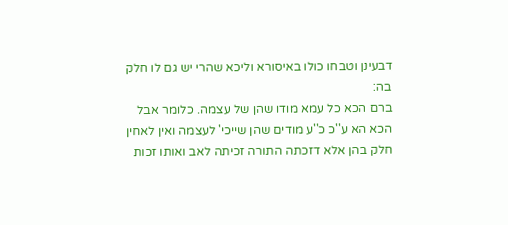דבעינן וטבחו כולו באיסורא וליכא שהרי יש גם לו חלק בה:
ברם הכא כל עמא מודו שהן של עצמה. כלומר אבל הכא הא ע''כ כ''ע מודים שהן שייכי' לעצמה ואין לאחין חלק בהן אלא דזכתה התורה זכיתה לאב ואותו זכות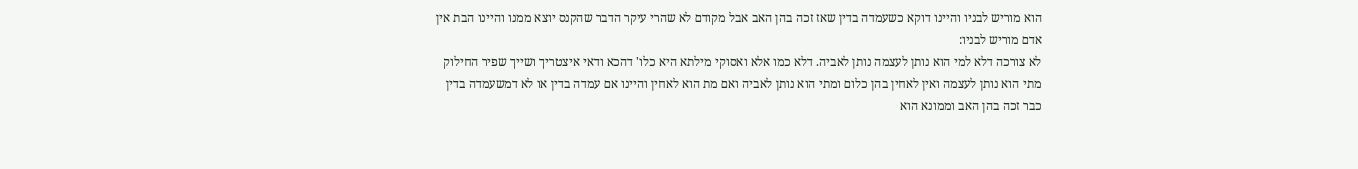הוא מוריש לבניו והיינו דוקא כשעמדה בדין שאז זכה בהן האב אבל מקודם לא שהרי עיקר הדבר שהקנס יוצא ממנו והיינו הבת אין אדם מוריש לבניו:
לא צורכה דלא למי הוא נותן לעצמה נותן לאביה. דלא כמו אלא ואסוקי מילתא היא כלו' דהכא ודאי איצטריך ושייך שפיר החילוק מתי הוא נותן לעצמה ואין לאחין בהן כלום ומתי הוא נותן לאביה ואם מת הוא לאחין והיינו אם עמדה בדין או לא דמשעמדה בדין כבר זכה בהן האב וממונא הוא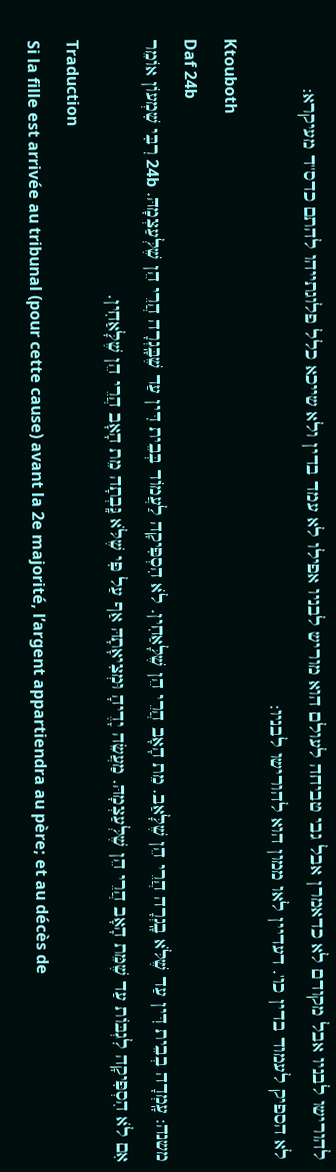להורישו לבניו אבל מקודם לא כדאמרן אבל גבי טביחה לעולם הוא מוריש לבניו אפילו לא עמד בדין ולא שייכא כלל פלוגתייהו להתם כדס''ד מעיקרא:
לא הספיק לעמוד בדין כו'. דעדיין לאו ממון הוא להורישו לבניו:
Ktouboth
Daf 24b
משנה: עָֽמְדָה בְבֵית דִּין עַד שֶׁלֹּא בָֽגְרָה הֲרֵי הֵן שֶׁלָּאַב. מֵת הָאָב הֲרֵי הֵן שֶׁלָּאַחִין. לֹא הִסְפִּיקָה לַעֲמוֹד בְּבֵית דִּין עַד שֶׁבָּֽגְרָה הֲרֵי הֵן שֶׁלְּעַצְמָהּ. 24b רִבִּי שִׁמְעוֹן אוֹמֵר אִם לֹא הִסְפִּיקָה לִגְבּוֹת עַד שֶׁמֵּת הָאָב הֲרֵי הֵן שֶׁלְּעַצְמָהּ. מַעֲשֵׂה יָדֶיהָ וּמְצִיאָתָהּ אַף עַל פִּי שֶׁלֹּא גָּֽבְתָה מֵת הָאָב הֲרֵי הֵן שֶׁלָּאַחִין.
Traduction
Si la fille est arrivée au tribunal (pour cette cause) avant la 2e majorité, l’argent appartiendra au père; et au décès de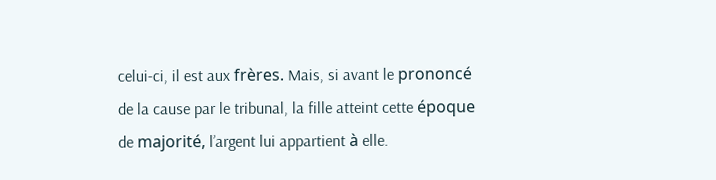celui-ci, il est aux frères. Mais, si avant le prononcé de la cause par le tribunal, la fille atteint cette époque de majorité, l’argent lui appartient à elle.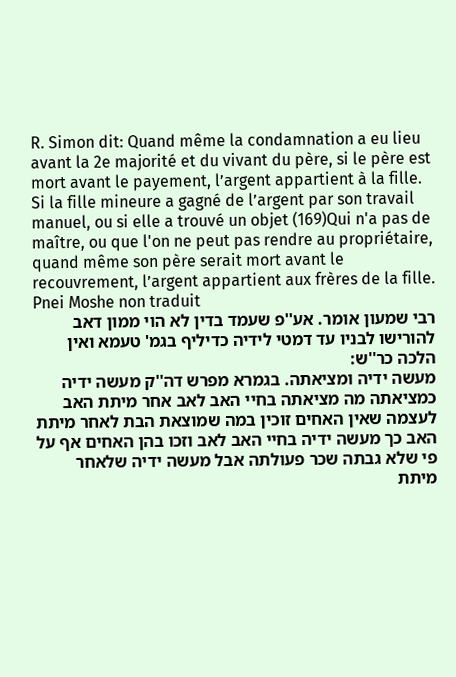R. Simon dit: Quand même la condamnation a eu lieu avant la 2e majorité et du vivant du père, si le père est mort avant le payement, l’argent appartient à la fille. Si la fille mineure a gagné de l’argent par son travail manuel, ou si elle a trouvé un objet (169)Qui n'a pas de maître, ou que l'on ne peut pas rendre au propriétaire, quand même son père serait mort avant le recouvrement, l’argent appartient aux frères de la fille.
Pnei Moshe non traduit
רבי שמעון אומר. אע''פ שעמד בדין לא הוי ממון דאב להורישו לבניו עד דמטי לידיה כדיליף בגמ' טעמא ואין הלכה כר''ש:
מעשה ידיה ומציאתה. בגמרא מפרש דה''ק מעשה ידיה כמציאתה מה מציאתה בחיי האב לאב אחר מיתת האב לעצמה שאין האחים זוכין במה שמוצאת הבת לאחר מיתת האב כך מעשה ידיה בחיי האב לאב וזכו בהן האחים אף על פי שלא גבתה שכר פעולתה אבל מעשה ידיה שלאחר מיתת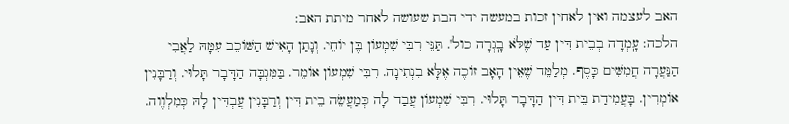האב לעצמה ואין לאחין זכות במעשה ידי הבת שעושה לאחר מיתת האב:
הלכה: עָֽמְדָה בְבֵית דִּין עַד שֶׁלֹּא בָֽגְרָה כול'. תַּנֵּי רִבִּי שִׁמְעוֹן בֶּן יוֹחֵי. וְנָתַן הָאִישׁ הַשּׁוֹכֵב עִמָּהּ לַאֲבִי הַנַּעֲרָה חֲמִשִּׁים כָּסֶף. מְלַמֵּד שֶׁאֵין הָאָב זוֹכֶה אֶלָּא בִנְתִינָה. רִבִּי שִׁמְעוֹן אוֹמֵר. בַּמִּגְבָּה הַדָּבָר תָּלוּי. וְרַבָּנִין אוֹמְרִין. בָּעֲמִידַת בֵּית דִּין הַדָּבָר תָּלוּי. רִבִּי שִׁמְעוֹן עֲבַד לָה כְּמַעֲשֵׂה בֵית דִּין וְרַבָּנִין עֲבְדִּין לָהּ כְּמִלְוֶוה.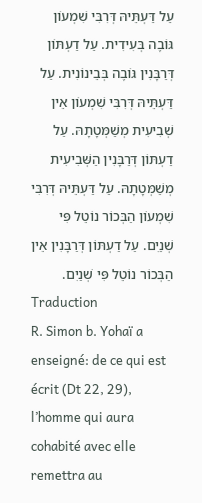עַל דַּעְתֵּיהּ דְּרִבִּי שִׁמְעוֹן גּוֹבֶה בְּעִידִית. עַל דַעְתּוֹן דְּרַבָּנִין גּוֹבֶה בְּבֵינוֹנִית. עַל דַּעְתֵּיהּ דְּרִבִּי שִׁמְעוֹן אֵין שְׁבִיעִית מְשַׁמְּטָתָהּ. עַל דַעְתּוֹן דְּרַבָּנִין הַשְּׁבִיעִית מְשַׁמְּטָתָהּ. עַל דַּעְתֵּיהּ דְּרִבִּי שִׁמְעוֹן הַבְּכוֹר נוֹטֵל פִּי שְׁנַיִם. עַל דַעְתּוֹן דְּרַבָּנִין אֵין הַבְּכוֹר נוֹטֵל פִּי שְׁנַיִם.
Traduction
R. Simon b. Yohaï a enseigné: de ce qui est écrit (Dt 22, 29), l’homme qui aura cohabité avec elle remettra au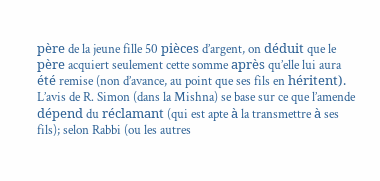père de la jeune fille 50 pièces d’argent, on déduit que le père acquiert seulement cette somme après qu’elle lui aura été remise (non d’avance, au point que ses fils en héritent). L’avis de R. Simon (dans la Mishna) se base sur ce que l’amende dépend du réclamant (qui est apte à la transmettre à ses fils); selon Rabbi (ou les autres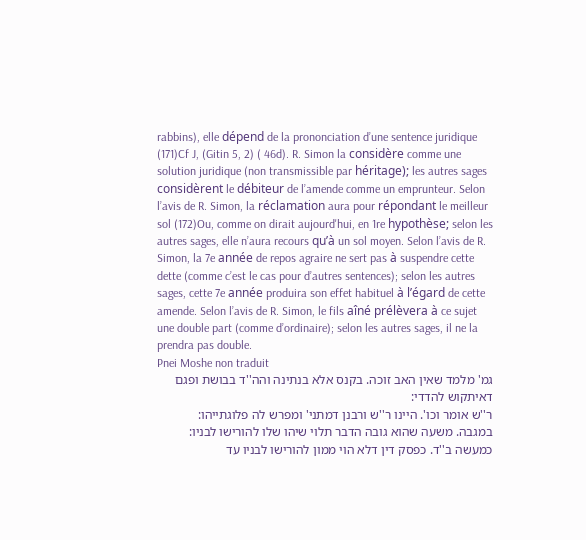rabbins), elle dépend de la prononciation d’une sentence juridique (171)Cf J, (Gitin 5, 2) ( 46d). R. Simon la considère comme une solution juridique (non transmissible par héritage); les autres sages considèrent le débiteur de l’amende comme un emprunteur. Selon l’avis de R. Simon, la réclamation aura pour répondant le meilleur sol (172)Ou, comme on dirait aujourd'hui, en 1re hypothèse; selon les autres sages, elle n’aura recours qu’à un sol moyen. Selon l’avis de R. Simon, la 7e année de repos agraire ne sert pas à suspendre cette dette (comme c’est le cas pour d’autres sentences); selon les autres sages, cette 7e année produira son effet habituel à l’égard de cette amende. Selon l’avis de R. Simon, le fils aîné prélèvera à ce sujet une double part (comme d’ordinaire); selon les autres sages, il ne la prendra pas double.
Pnei Moshe non traduit
גמ' מלמד שאין האב זוכה. בקנס אלא בנתינה והה''ד בבושת ופגם דאיתקוש להדדי:
ר''ש אומר וכו'. היינו ר''ש ורבנן דמתני' ומפרש לה פלוגתייהו:
במגבה. משעה שהוא גובה הדבר תלוי שיהו שלו להורישו לבניו:
כמעשה ב''ד. כפסק דין דלא הוי ממון להורישו לבניו עד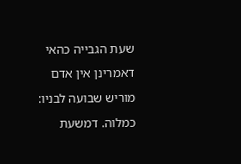שעת הגבייה כהאי דאמרינן אין אדם מוריש שבועה לבניו:
כמלוה. דמשעת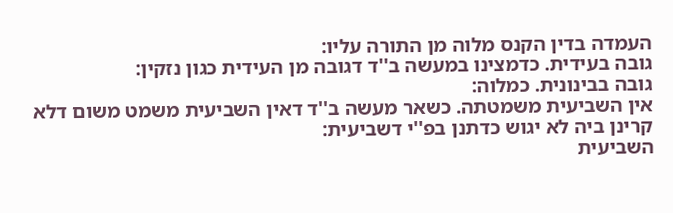העמדה בדין הקנס מלוה מן התורה עליו:
גובה בעידית. כדמצינו במעשה ב''ד דגובה מן העידית כגון נזקין:
גובה בבינונית. כמלוה:
אין השביעית משמטתה. כשאר מעשה ב''ד דאין השביעית משמט משום דלא קרינן ביה לא יגוש כדתנן בפ''י דשביעית:
השביעית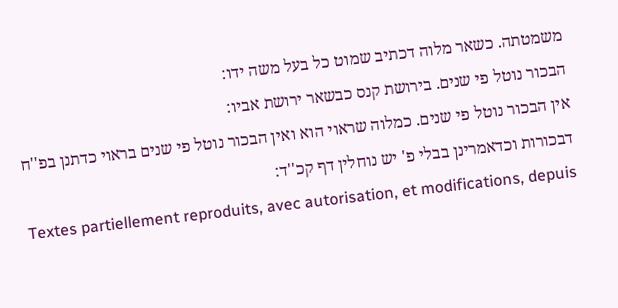משמטתה. כשאר מלוה דכתיב שמוט כל בעל משה ידו:
הבכור נוטל פי שנים. בירושת קנס כבשאר ירושת אביו:
אין הבכור נוטל פי שנים. כמלוה שראוי הוא ואין הבכור נוטל פי שנים בראוי כדתנן בפ''ח דבכורות וכדאמרינן בבלי פ' יש נוחלין דף קכ''ד:
Textes partiellement reproduits, avec autorisation, et modifications, depuis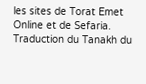les sites de Torat Emet Online et de Sefaria.
Traduction du Tanakh du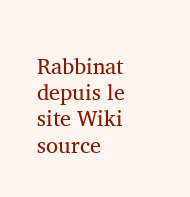Rabbinat depuis le site Wiki source